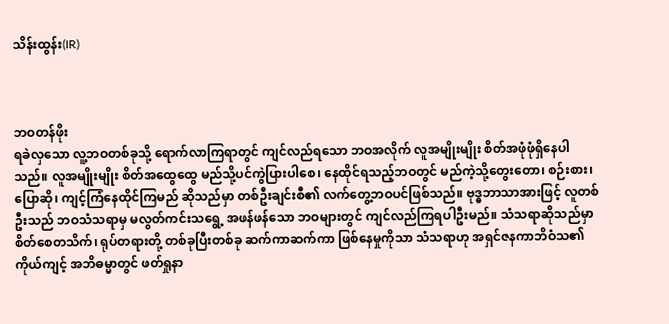သိန်းထွန်း(IR)



ဘဝတန်ဖိုး
ရခဲလှသော လူ့ဘဝတစ်ခုသို့ ရောက်လာကြရာတွင် ကျင်လည်ရသော ဘဝအလိုက် လူအမျိုးမျိုး စိတ်အဖုံဖုံရှိနေပါသည်။ လူအမျိုးမျိုး စိတ်အထွေထွေ မည်သို့ပင်ကွဲပြားပါစေ၊ နေထိုင်ရသည့်ဘဝတွင် မည်ကဲ့သို့တွေးတော၊ စဉ်းစား၊ ပြောဆို၊ ကျင့်ကြံနေထိုင်ကြမည် ဆိုသည်မှာ တစ်ဦးချင်းစီ၏ လက်တွေ့ဘဝပင်ဖြစ်သည်။ ဗုဒ္ဓဘာသာအားဖြင့် လူတစ်ဦးသည် ဘဝသံသရာမှ မလွတ်ကင်းသရွေ့ အဖန်ဖန်သော ဘဝများတွင် ကျင်လည်ကြရပါဦးမည်။ သံသရာဆိုသည်မှာ စိတ်စေတသိက်၊ ရုပ်တရားတို့ တစ်ခုပြီးတစ်ခု ဆက်ကာဆက်ကာ ဖြစ်နေမှုကိုသာ သံသရာဟု အရှင်ဇနကာဘိဝံသ၏ ကိုယ်ကျင့် အဘိဓမ္မာတွင် ဖတ်ရှုနာ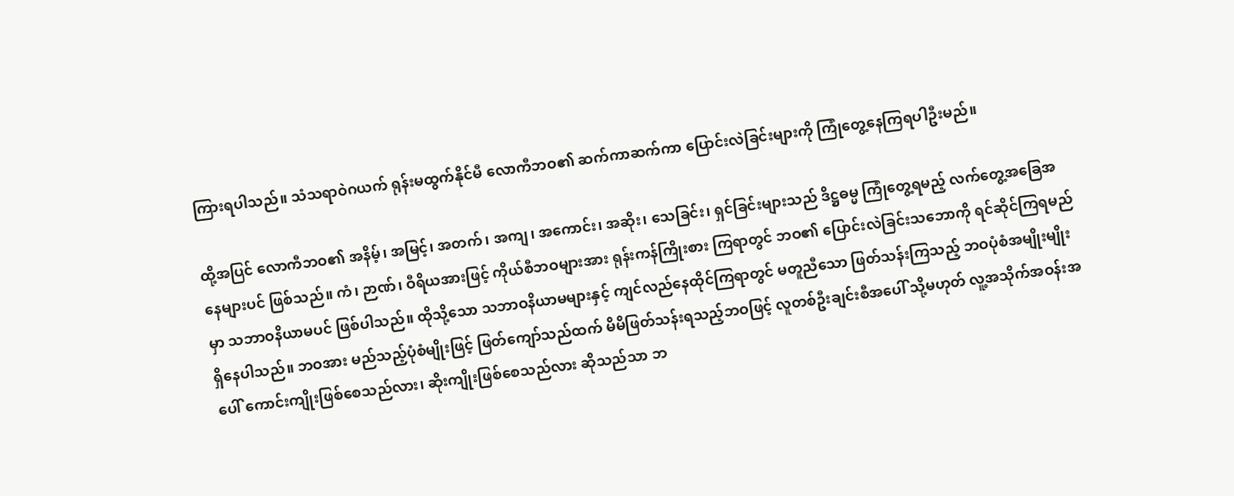ကြားရပါသည်။ သံသရာဝဲဂယက် ရုန်းမထွက်နိုင်မီ လောကီဘဝ၏ ဆက်ကာဆက်ကာ ပြောင်းလဲခြင်းများကို ကြုံတွေ့နေကြရပါဦးမည်။

ထို့အပြင် လောကီဘဝ၏ အနိမ့်၊ အမြင့်၊ အတက်၊ အကျ၊ အကောင်း၊ အဆိုး၊ သေခြင်း၊ ရှင်ခြင်းများသည် ဒိဋ္ဌဓမ္မ ကြုံတွေ့ရမည့် လက်တွေ့အခြေအနေများပင် ဖြစ်သည်။ ကံ၊ ဉာဏ်၊ ဝီရိယအားဖြင့် ကိုယ်စီဘဝများအား ရုန်းကန်ကြိုးစား ကြရာတွင် ဘဝ၏ ပြောင်းလဲခြင်းသဘောကို ရင်ဆိုင်ကြရမည်မှာ သဘာဝနိယာမပင် ဖြစ်ပါသည်။ ထိုသို့သော သဘာဝနိယာမများနှင့် ကျင်လည်နေထိုင်ကြရာတွင် မတူညီသော ဖြတ်သန်းကြသည့် ဘဝပုံစံအမျိုးမျိုး ရှိနေပါသည်။ ဘဝအား မည်သည့်ပုံစံမျိုးဖြင့် ဖြတ်ကျော်သည်ထက် မိမိဖြတ်သန်းရသည့်ဘဝဖြင့် လူတစ်ဦးချင်းစီအပေါ် သို့မဟုတ် လူ့အသိုက်အဝန်းအပေါ် ကောင်းကျိုးဖြစ်စေသည်လား၊ ဆိုးကျိုးဖြစ်စေသည်လား ဆိုသည်သာ ဘ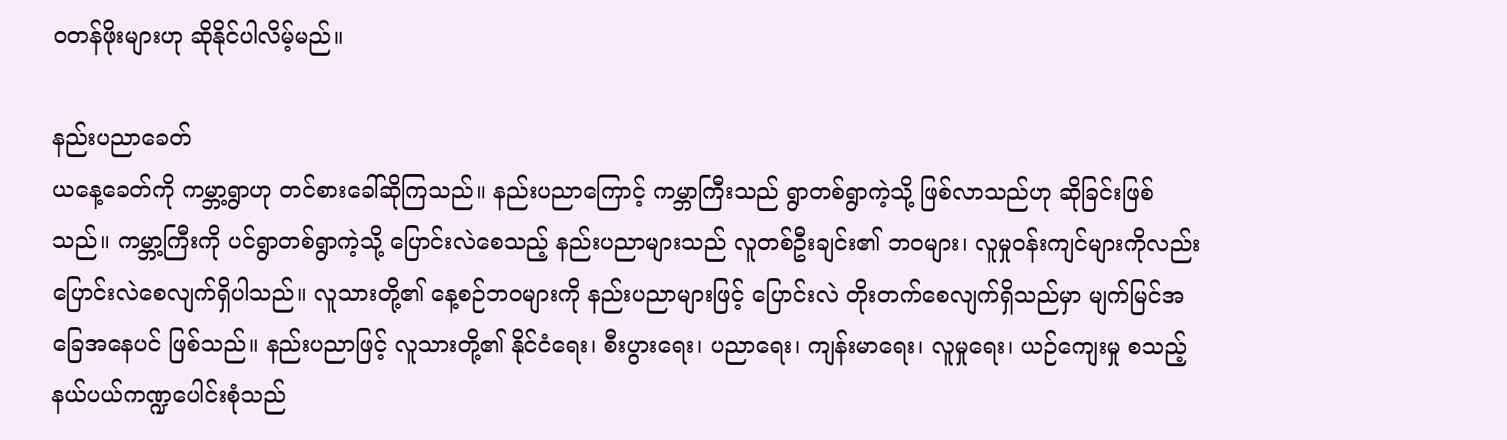ဝတန်ဖိုးများဟု ဆိုနိုင်ပါလိမ့်မည်။

နည်းပညာခေတ်
ယနေ့ခေတ်ကို ကမ္ဘာ့ရွာဟု တင်စားခေါ်ဆိုကြသည်။ နည်းပညာကြောင့် ကမ္ဘာကြီးသည် ရွာတစ်ရွာကဲ့သို့ ဖြစ်လာသည်ဟု ဆိုခြင်းဖြစ်သည်။ ကမ္ဘာ့ကြီးကို ပင်ရွာတစ်ရွာကဲ့သို့ ပြောင်းလဲစေသည့် နည်းပညာများသည် လူတစ်ဦးချင်း၏ ဘဝများ၊ လူမှုဝန်းကျင်များကိုလည်း ပြောင်းလဲစေလျက်ရှိပါသည်။ လူသားတို့၏ နေ့စဉ်ဘဝများကို နည်းပညာများဖြင့် ပြောင်းလဲ တိုးတက်စေလျက်ရှိသည်မှာ မျက်မြင်အခြေအနေပင် ဖြစ်သည်။ နည်းပညာဖြင့် လူသားတို့၏ နိုင်ငံရေး၊ စီးပွားရေး၊ ပညာရေး၊ ကျန်းမာရေး၊ လူမှုရေး၊ ယဉ်ကျေးမှု စသည့် နယ်ပယ်ကဏ္ဍပေါင်းစုံသည်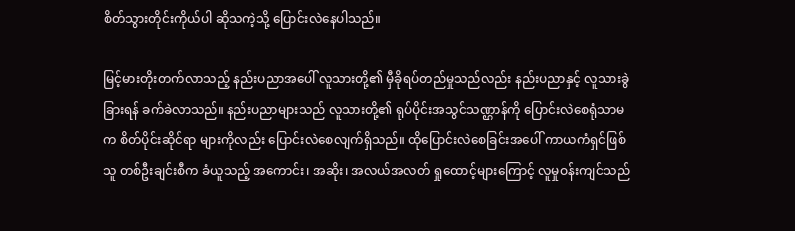စိတ်သွားတိုင်းကိုယ်ပါ ဆိုသကဲ့သို့ ပြောင်းလဲနေပါသည်။

မြင့်မားတိုးတက်လာသည့် နည်းပညာအပေါ် လူသားတို့၏ မှီခိုရပ်တည်မှုသည်လည်း နည်းပညာနှင့် လူသားခွဲခြားရန် ခက်ခဲလာသည်။ နည်းပညာများသည် လူသားတို့၏ ရုပ်ပိုင်းအသွင်သဏ္ဌာန်ကို ပြောင်းလဲစေရုံသာမက စိတ်ပိုင်းဆိုင်ရာ များကိုလည်း ပြောင်းလဲစေလျက်ရှိသည်။ ထိုပြောင်းလဲစေခြင်းအပေါ် ကာယကံရှင်ဖြစ်သူ တစ်ဦးချင်းစီက ခံယူသည့် အကောင်း၊ အဆိုး၊ အလယ်အလတ် ရှုထောင့်များကြောင့် လူမှုဝန်းကျင်သည်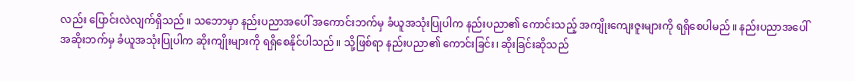လည်း ပြောင်းလဲလျက်ရှိသည်။ သဘောမှာ နည်းပညာအပေါ် အကောင်းဘက်မှ ခံယူအသုံးပြုပါက နည်းပညာ၏ ကောင်းသည့် အကျိုးကျေးဇူးများကို ရရှိစေပါမည်။ နည်းပညာအပေါ် အဆိုးဘက်မှ ခံယူအသုံးပြုပါက ဆိုးကျိုးများကို ရရှိစေနိုင်ပါသည်။ သို့ဖြစ်ရာ နည်းပညာ၏ ကောင်းခြင်း၊ ဆိုးခြင်းဆိုသည်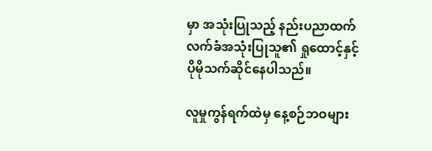မှာ အသုံးပြုသည့် နည်းပညာထက် လက်ခံအသုံးပြုသူ၏ ရှုထောင့်နှင့် ပိုမိုသက်ဆိုင်နေပါသည်။

လူမှုကွန်ရက်ထဲမှ နေ့စဉ်ဘဝများ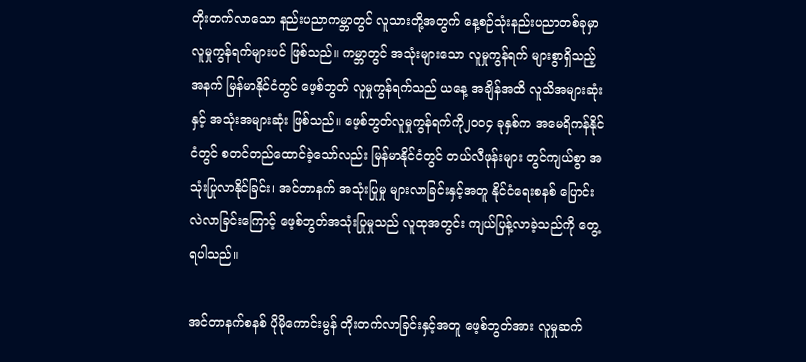တိုးတက်လာသော နည်းပညာကမ္ဘာတွင် လူသားတို့အတွက် နေ့စဉ်သုံးနည်းပညာတစ်ခုမှာ လူမှုကွန်ရက်များပင် ဖြစ်သည်။ ကမ္ဘာတွင် အသုံးများသော လူမှုကွန်ရက် များစွာရှိသည့်အနက် မြန်မာနိုင်ငံတွင် ဖေ့စ်ဘွတ် လူမှုကွန်ရက်သည် ယနေ့ အချိန်အထိ လူသိအများဆုံးနှင့် အသုံးအများဆုံး ဖြစ်သည်။ ဖေ့စ်ဘွတ်လူမှုကွန်ရက်ကို၂၀ဝ၄ ခုနှစ်က အမေရိကန်နိုင်ငံတွင် စတင်တည်ထောင်ခဲ့သော်လည်း မြန်မာနိုင်ငံတွင် တယ်လီဖုန်းများ တွင်ကျယ်စွာ အသုံးပြုလာနိုင်ခြင်း၊ အင်တာနက် အသုံးပြုမှု များလာခြင်းနှင့်အတူ နိုင်ငံရေးစနစ် ပြောင်းလဲလာခြင်းကြောင့် ဖေ့စ်ဘွတ်အသုံးပြုမှုသည် လူထုအတွင်း ကျယ်ပြန့်လာခဲ့သည်ကို တွေ့ရပါသည်။

အင်တာနက်စနစ် ပိုမိုကောင်းမွန် တိုးတက်လာခြင်းနှင့်အတူ ဖေ့စ်ဘွတ်အား လူမှုဆက်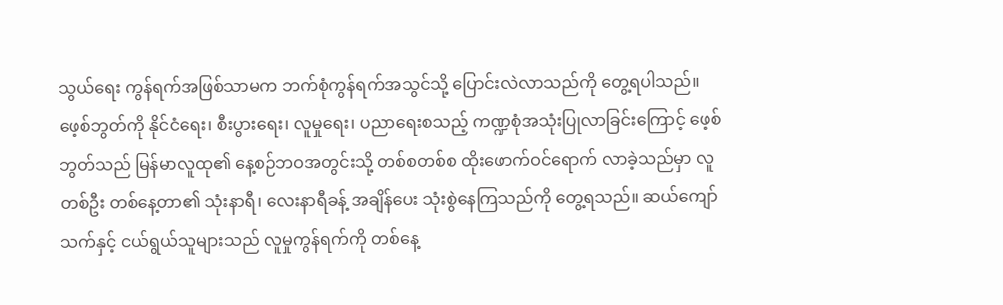သွယ်ရေး ကွန်ရက်အဖြစ်သာမက ဘက်စုံကွန်ရက်အသွင်သို့ ပြောင်းလဲလာသည်ကို တွေ့ရပါသည်။ ဖေ့စ်ဘွတ်ကို နိုင်ငံရေး၊ စီးပွားရေး၊ လူမှုရေး၊ ပညာရေးစသည့် ကဏ္ဍစုံအသုံးပြုလာခြင်းကြောင့် ဖေ့စ်ဘွတ်သည် မြန်မာလူထု၏ နေ့စဉ်ဘဝအတွင်းသို့ တစ်စတစ်စ ထိုးဖောက်ဝင်ရောက် လာခဲ့သည်မှာ လူတစ်ဦး တစ်နေ့တာ၏ သုံးနာရီ၊ လေးနာရီခန့် အချိန်ပေး သုံးစွဲနေကြသည်ကို တွေ့ရသည်။ ဆယ်ကျော်သက်နှင့် ငယ်ရွယ်သူများသည် လူမှုကွန်ရက်ကို တစ်နေ့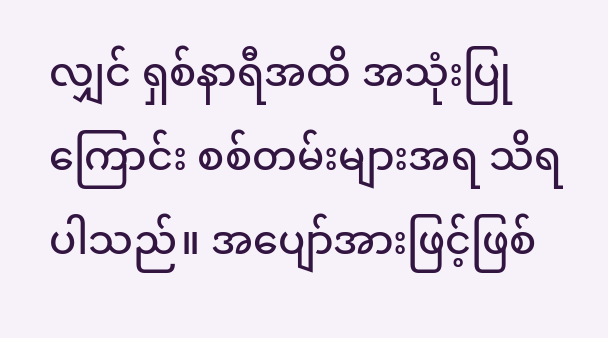လျှင် ရှစ်နာရီအထိ အသုံးပြုကြောင်း စစ်တမ်းများအရ သိရပါသည်။ အပျော်အားဖြင့်ဖြစ်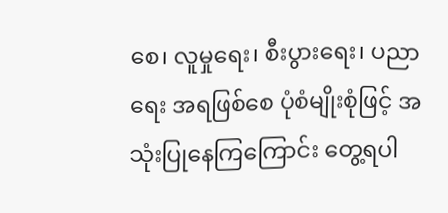စေ၊ လူမှုရေး၊ စီးပွားရေး၊ ပညာရေး အရဖြစ်စေ ပုံစံမျိုးစုံဖြင့် အသုံးပြုနေကြကြောင်း တွေ့ရပါ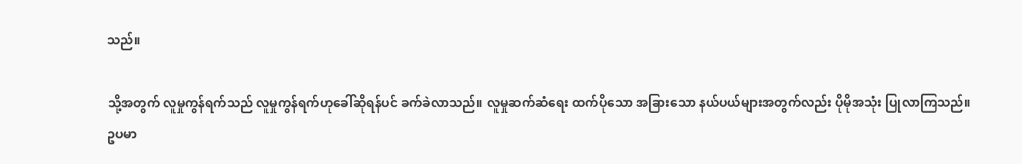သည်။

သို့အတွက် လူမှုကွန်ရက်သည် လူမှုကွန်ရက်ဟုခေါ်ဆိုရန်ပင် ခက်ခဲလာသည်။ လူမှုဆက်ဆံရေး ထက်ပိုသော အခြားသော နယ်ပယ်များအတွက်လည်း ပိုမိုအသုံး ပြုလာကြသည်။ ဥပမာ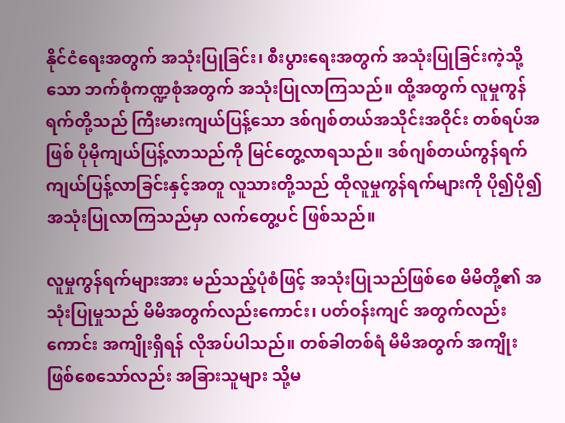နိုင်ငံရေးအတွက် အသုံးပြုခြင်း၊ စီးပွားရေးအတွက် အသုံးပြုခြင်းကဲ့သို့သော ဘက်စုံကဏ္ဍစုံအတွက် အသုံးပြုလာကြသည်။ ထို့အတွက် လူမှုကွန်ရက်တို့သည် ကြီးမားကျယ်ပြန့်သော ဒစ်ဂျစ်တယ်အသိုင်းအဝိုင်း တစ်ရပ်အဖြစ် ပိုမိုကျယ်ပြန့်လာသည်ကို မြင်တွေ့လာရသည်။ ဒစ်ဂျစ်တယ်ကွန်ရက် ကျယ်ပြန့်လာခြင်းနှင့်အတူ လူသားတို့သည် ထိုလူမှုကွန်ရက်များကို ပို၍ပို၍ အသုံးပြုလာကြသည်မှာ လက်တွေ့ပင် ဖြစ်သည်။

လူမှုကွန်ရက်များအား မည်သည့်ပုံစံဖြင့် အသုံးပြုသည်ဖြစ်စေ မိမိတို့၏ အသုံးပြုမှုသည် မိမိအတွက်လည်းကောင်း၊ ပတ်ဝန်းကျင် အတွက်လည်းကောင်း အကျိုးရှိရန် လိုအပ်ပါသည်။ တစ်ခါတစ်ရံ မိမိအတွက် အကျိုးဖြစ်စေသော်လည်း အခြားသူများ သို့မ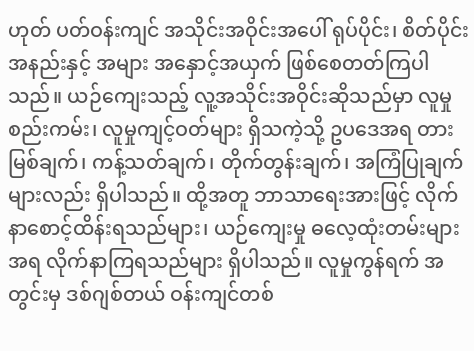ဟုတ် ပတ်ဝန်းကျင် အသိုင်းအဝိုင်းအပေါ် ရုပ်ပိုင်း၊ စိတ်ပိုင်းအနည်းနှင့် အများ အနှောင့်အယှက် ဖြစ်စေတတ်ကြပါသည်။ ယဉ်ကျေးသည့် လူ့အသိုင်းအဝိုင်းဆိုသည်မှာ လူမှုစည်းကမ်း၊ လူမှုကျင့်ဝတ်များ ရှိသကဲ့သို့ ဥပဒေအရ တားမြစ်ချက်၊ ကန့်သတ်ချက်၊ တိုက်တွန်းချက်၊ အကြံပြုချက်များလည်း ရှိပါသည်။ ထို့အတူ ဘာသာရေးအားဖြင့် လိုက်နာစောင့်ထိန်းရသည်များ၊ ယဉ်ကျေးမှု ဓလေ့ထုံးတမ်းများအရ လိုက်နာကြရသည်များ ရှိပါသည်။ လူမှုကွန်ရက် အတွင်းမှ ဒစ်ဂျစ်တယ် ဝန်းကျင်တစ်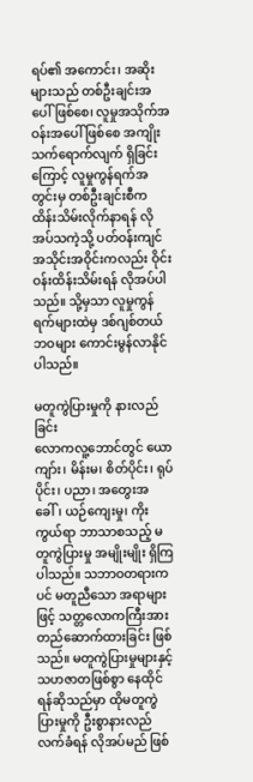ရပ်၏ အကောင်း၊ အဆိုးများသည် တစ်ဦးချင်းအပေါ်ဖြစ်စေ၊ လူမှုအသိုက်အဝန်းအပေါ် ဖြစ်စေ အကျိုးသက်ရောက်လျက် ရှိခြင်းကြောင့် လူမှုကွန်ရက်အတွင်းမှ တစ်ဦးချင်းစီက ထိန်းသိမ်းလိုက်နာရန် လိုအပ်သကဲ့သို့ ပတ်ဝန်းကျင် အသိုင်းအဝိုင်းကလည်း ဝိုင်းဝန်းထိန်းသိမ်းရန် လိုအပ်ပါသည်။ သို့မှသာ လူမှုကွန်ရက်များထဲမှ ဒစ်ဂျစ်တယ်ဘဝများ ကောင်းမွန်လာနိုင်ပါသည်။

မတူကွဲပြားမှုကို နားလည်ခြင်း
လောကလူ့ဘောင်တွင် ယောကျာ်း၊ မိန်းမ၊ စိတ်ပိုင်း၊ ရုပ်ပိုင်း၊ ပညာ၊ အတွေးအခေါ်၊ ယဉ်ကျေးမှု၊ ကိုးကွယ်ရာ ဘာသာစသည့် မတူကွဲပြားမှု အမျိုးမျိုး ရှိကြပါသည်။ သဘာဝတရားကပင် မတူညီသော အရာများဖြင့် သတ္တလောကကြီးအား တည်ဆောက်ထားခြင်း ဖြစ်သည်။ မတူကွဲပြားမှုများနှင့် သဟဇာတဖြစ်စွာ နေထိုင်ရန်ဆိုသည်မှာ ထိုမတူကွဲပြားမှုကို ဦးစွာနားလည်လက်ခံရန် လိုအပ်မည် ဖြစ်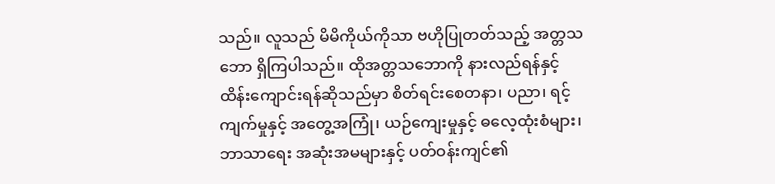သည်။ လူသည် မိမိကိုယ်ကိုသာ ဗဟိုပြုတတ်သည့် အတ္တသဘော ရှိကြပါသည်။ ထိုအတ္တသဘောကို နားလည်ရန်နှင့် ထိန်းကျောင်းရန်ဆိုသည်မှာ စိတ်ရင်းစေတနာ၊ ပညာ၊ ရင့်ကျက်မှုနှင့် အတွေ့အကြုံ၊ ယဉ်ကျေးမှုနှင့် ဓလေ့ထုံးစံများ၊ ဘာသာရေး အဆုံးအမများနှင့် ပတ်ဝန်းကျင်၏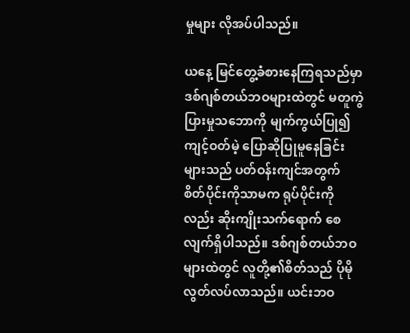မှုများ လိုအပ်ပါသည်။

ယနေ့ မြင်တွေ့ခံစားနေကြရသည်မှာ ဒစ်ဂျစ်တယ်ဘဝများထဲတွင် မတူကွဲပြားမှုသဘောကို မျက်ကွယ်ပြု၍ ကျင့်ဝတ်မဲ့ ပြောဆိုပြုမူနေခြင်းများသည် ပတ်ဝန်းကျင်အတွက် စိတ်ပိုင်းကိုသာမက ရုပ်ပိုင်းကိုလည်း ဆိုးကျိုးသက်ရောက် စေလျက်ရှိပါသည်။ ဒစ်ဂျစ်တယ်ဘဝများထဲတွင် လူတို့၏စိတ်သည် ပိုမိုလွတ်လပ်လာသည်။ ယင်းဘဝ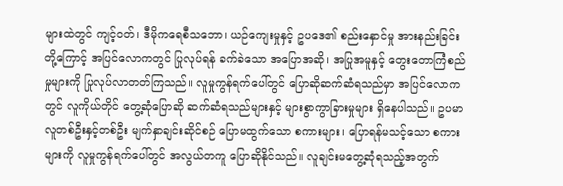များထဲတွင် ကျင့်ဝတ်၊ ဒီမိုကရေစီသဘော၊ ယဉ်ကျေးမှုနှင့် ဥပဒေ၏ စည်းနှောင်မှု အားနည်းခြင်းတို့ကြောင့် အပြင်လောကတွင် ပြုလုပ်ရန် ခက်ခဲသော အပြောအဆို၊ အပြုအမူနှင့် တွေးတောကြံစည်မှုများကို ပြုလုပ်လာတတ်ကြသည်။ လူမှုကွန်ရက်ပေါ်တွင် ပြောဆိုဆက်ဆံရသည်မှာ အပြင်လောကတွင် လူကိုယ်တိုင် တွေ့ဆုံပြောဆို ဆက်ဆံရသည်များနှင့် များစွာကွာခြားမှုများ ရှိနေပါသည်။ ဥပမာ လူတစ်ဦးနှင့်တစ်ဦး မျက်နှာချင်းဆိုင်စဉ် ပြောမထွက်သော စကားများ၊ ပြောရန်မသင့်သော စကားများကို လူမှုကွန်ရက်ပေါ်တွင် အလွယ်တကူ ပြောဆိုနိုင်သည်။ လူချင်းမတွေ့ဆုံရသည့်အတွက်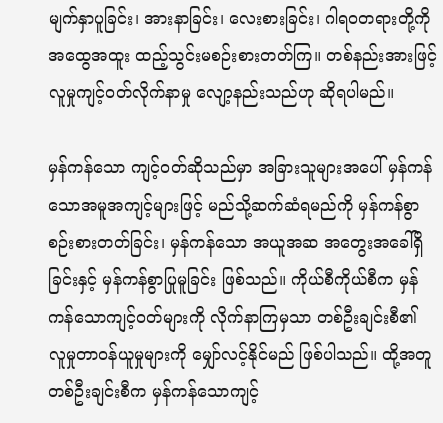မျက်နှာပူခြင်း၊ အားနာခြင်း၊ လေးစားခြင်း၊ ဂါရဝတရားတို့ကို အထွေအထူး ထည့်သွင်းမစဉ်းစားတတ်ကြ။ တစ်နည်းအားဖြင့် လူမှုကျင့်ဝတ်လိုက်နာမှု လျော့နည်းသည်ဟု ဆိုရပါမည်။

မှန်ကန်သော ကျင့်ဝတ်ဆိုသည်မှာ အခြားသူများအပေါ် မှန်ကန်သောအမူအကျင့်များဖြင့် မည်သို့ဆက်ဆံရမည်ကို မှန်ကန်စွာစဉ်းစားတတ်ခြင်း၊ မှန်ကန်သော အယူအဆ အတွေးအခေါ်ရှိခြင်းနှင့် မှန်ကန်စွာပြုမူခြင်း ဖြစ်သည်။ ကိုယ်စီကိုယ်စီက မှန်ကန်သောကျင့်ဝတ်များကို လိုက်နာကြမှသာ တစ်ဦးချင်းစီ၏ လူမှုတာဝန်ယူမှုများကို မျှော်လင့်နိုင်မည် ဖြစ်ပါသည်။ ထို့အတူ တစ်ဦးချင်းစီက မှန်ကန်သောကျင့်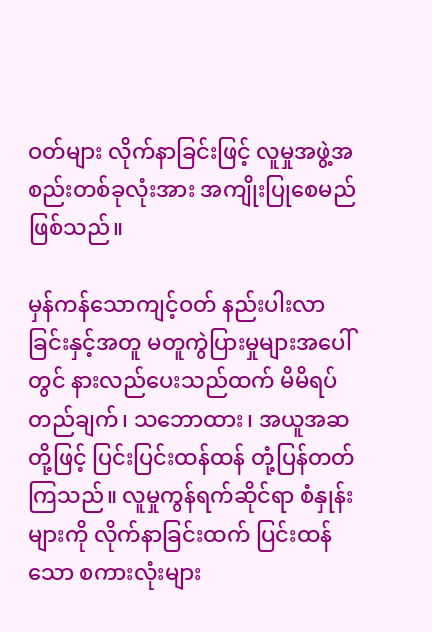ဝတ်များ လိုက်နာခြင်းဖြင့် လူမှုအဖွဲ့အစည်းတစ်ခုလုံးအား အကျိုးပြုစေမည်ဖြစ်သည်။

မှန်ကန်သောကျင့်ဝတ် နည်းပါးလာခြင်းနှင့်အတူ မတူကွဲပြားမှုများအပေါ်တွင် နားလည်ပေးသည်ထက် မိမိရပ်တည်ချက်၊ သဘောထား၊ အယူအဆတို့ဖြင့် ပြင်းပြင်းထန်ထန် တုံ့ပြန်တတ်ကြသည်။ လူမှုကွန်ရက်ဆိုင်ရာ စံနှုန်းများကို လိုက်နာခြင်းထက် ပြင်းထန်သော စကားလုံးများ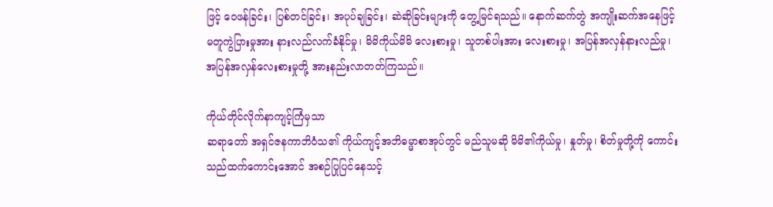ဖြင့် ဝေဖန်ခြင်း၊ ပြစ်တင်ခြင်း၊ အပုပ်ချခြင်း၊ ဆဲဆိုခြင်းများကို တွေ့မြင်ရသည်။ နောက်ဆက်တွဲ အကျိုးဆက်အနေဖြင့် မတူကွဲပြားမှုအား နားလည်လက်ခံနိုင်မှု၊ မိမိကိုယ်မိမိ လေးစားမှု၊ သူတစ်ပါးအား လေးစားမှု၊ အပြန်အလှန်နားလည်မှု၊ အပြန်အလှန်လေးစားမှုတို့ အားနည်းလာတတ်ကြသည်။

ကိုယ်တိုင်လိုက်နာကျင့်ကြံမှသာ
ဆရာတော် အရှင်ဇနကာဘိဝံသ၏ ကိုယ်ကျင့်အဘိဓမ္မာစာအုပ်တွင် မည်သူမဆို မိမိ၏ကိုယ်မှု၊ နှုတ်မှု၊ စိတ်မှုတို့ကို ကောင်းသည်ထက်ကောင်းအောင် အစဉ်ပြုပြင်နေသင့်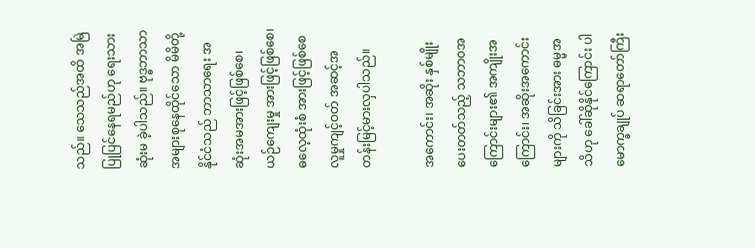သည်။ သေသည်အထိ အမြဲပြုပြင်နေရမည်ဟု ရေးသားဆုံးမ ခဲ့ပါသည်။ ဗုဒ္ဓဘာသာ အများစုနေထိုင်သော မိမိတို့နိုင်ငံသည် ဘာသာရေး အဆုံးအမအားဖြင့်ဖြစ်စေ၊ ယဉ်ကျေးမှု အားဖြင့်ဖြစ်စေ၊ ဓလေ့ထုံးစံ အားဖြင့်ဖြစ်စေ လူမှုကျင့်ဝတ် အဆင့်အတန်းမြင့်မားလှပါသည်။

အကောင်း၊ အဆိုး နှစ်မျိုးပေးတတ်သည့် သဘာဝအကြောင်းများ၏ အကျိုးအကြောင်း၊ အဆိုးအကောင်းများကို သိခြင်းအား ဓမ္မအသိဟု ခေါ်ဆိုနိုင်ကြောင်း ပါမောက္ခချုပ် ဆရာတော်ကြီး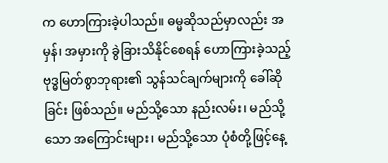က ဟောကြားခဲ့ပါသည်။ ဓမ္မဆိုသည်မှာလည်း အမှန်၊ အမှားကို ခွဲခြားသိနိုင်စေရန် ဟောကြားခဲ့သည့် ဗုဒ္ဓမြတ်စွာဘုရား၏ သွန်သင်ချက်များကို ခေါ်ဆိုခြင်း ဖြစ်သည်။ မည်သို့သော နည်းလမ်း၊ မည်သို့သော အကြောင်းများ၊ မည်သို့သော ပုံစံတို့ဖြင့်နေ့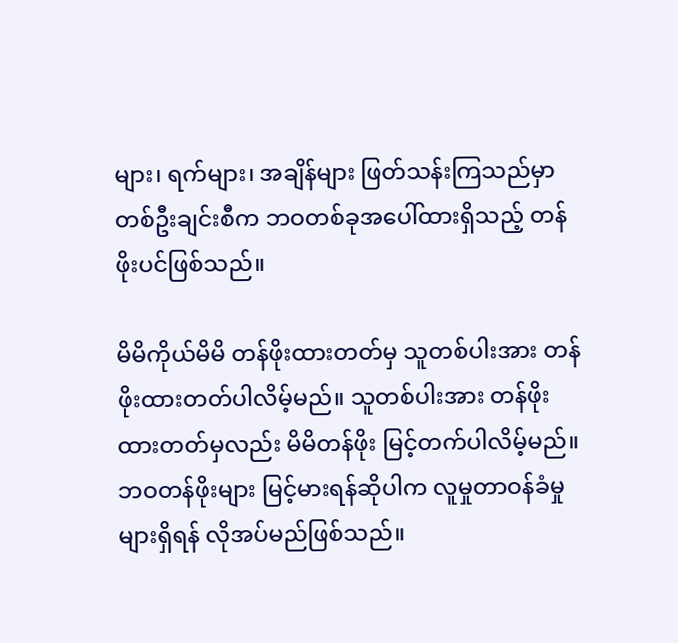များ၊ ရက်များ၊ အချိန်များ ဖြတ်သန်းကြသည်မှာ တစ်ဦးချင်းစီက ဘဝတစ်ခုအပေါ်ထားရှိသည့် တန်ဖိုးပင်ဖြစ်သည်။

မိမိကိုယ်မိမိ တန်ဖိုးထားတတ်မှ သူတစ်ပါးအား တန်ဖိုးထားတတ်ပါလိမ့်မည်။ သူတစ်ပါးအား တန်ဖိုးထားတတ်မှလည်း မိမိတန်ဖိုး မြင့်တက်ပါလိမ့်မည်။ ဘဝတန်ဖိုးများ မြင့်မားရန်ဆိုပါက လူမှုတာဝန်ခံမှုများရှိရန် လိုအပ်မည်ဖြစ်သည်။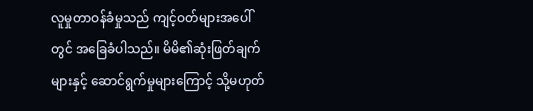လူမှုတာဝန်ခံမှုသည် ကျင့်ဝတ်များအပေါ်တွင် အခြေခံပါသည်။ မိမိ၏ဆုံးဖြတ်ချက်များနှင့် ဆောင်ရွက်မှုများကြောင့် သို့မဟုတ်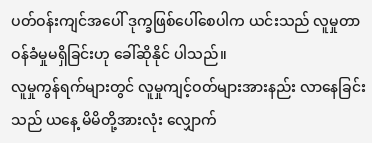ပတ်ဝန်းကျင်အပေါ် ဒုက္ခဖြစ်ပေါ်စေပါက ယင်းသည် လူမှုတာဝန်ခံမှုမရှိခြင်းဟု ခေါ်ဆိုနိုင် ပါသည်။
လူမှုကွန်ရက်များတွင် လူမှုကျင့်ဝတ်များအားနည်း လာနေခြင်းသည် ယနေ့ မိမိတို့အားလုံး လျှောက်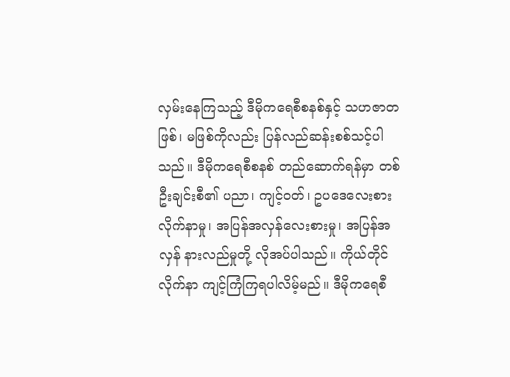လှမ်းနေကြသည့် ဒီမိုကရေစီစနစ်နှင့် သဟဇာတဖြစ်၊ မဖြစ်ကိုလည်း ပြန်လည်ဆန်းစစ်သင့်ပါသည်။ ဒီမိုကရေစီစနစ် တည်ဆောက်ရန်မှာ တစ်ဦးချင်းစီ၏ ပညာ၊ ကျင့်ဝတ်၊ ဥပဒေလေးစားလိုက်နာမှု၊ အပြန်အလှန်လေးစားမှု၊ အပြန်အလှန် နားလည်မှုတို့ လိုအပ်ပါသည်။ ကိုယ်တိုင်လိုက်နာ ကျင့်ကြံကြရပါလိမ့်မည်။ ဒီမိုကရေစီ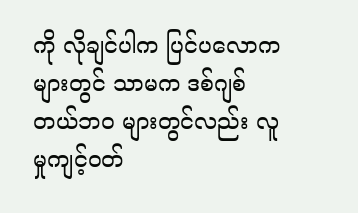ကို လိုချင်ပါက ပြင်ပလောကများတွင် သာမက ဒစ်ဂျစ်တယ်ဘဝ များတွင်လည်း လူမှုကျင့်ဝတ်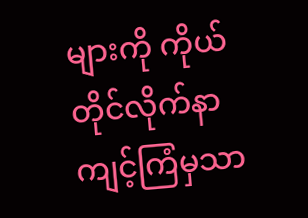များကို ကိုယ်တိုင်လိုက်နာ ကျင့်ကြံမှသာ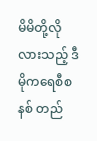မိမိတို့လိုလားသည့် ဒီမိုကရေစီစနစ် တည်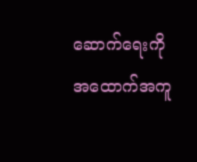ဆောက်ရေးကို အထောက်အကူ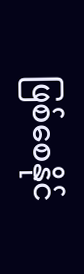ဖြစ်စေနိုင်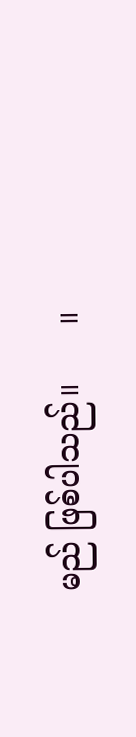မည် ဖြစ်ပါသည်။      ။